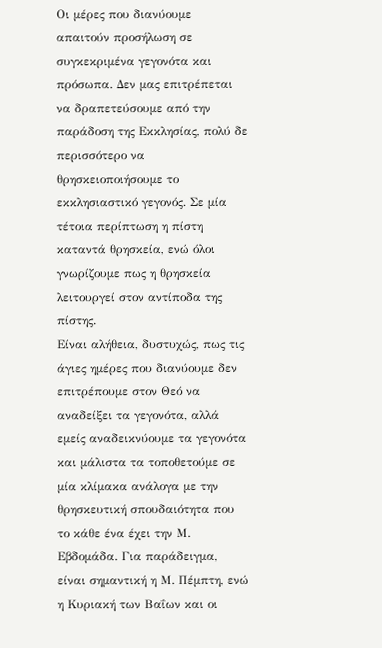Οι μέρες που διανύουμε απαιτούν προσήλωση σε συγκεκριμένα γεγονότα και πρόσωπα. Δεν μας επιτρέπεται να δραπετεύσουμε από την παράδοση της Εκκλησίας, πολύ δε περισσότερο να θρησκειοποιήσουμε το εκκλησιαστικό γεγονός. Σε μία τέτοια περίπτωση η πίστη καταντά θρησκεία, ενώ όλοι γνωρίζουμε πως η θρησκεία λειτουργεί στον αντίποδα της πίστης.
Είναι αλήθεια, δυστυχώς, πως τις άγιες ημέρες που διανύουμε δεν επιτρέπουμε στον Θεό να αναδείξει τα γεγονότα, αλλά εμείς αναδεικνύουμε τα γεγονότα και μάλιστα τα τοποθετούμε σε μία κλίμακα ανάλογα με την θρησκευτική σπουδαιότητα που το κάθε ένα έχει την Μ. Εβδομάδα. Για παράδειγμα, είναι σημαντική η Μ. Πέμπτη, ενώ η Κυριακή των Βαΐων και οι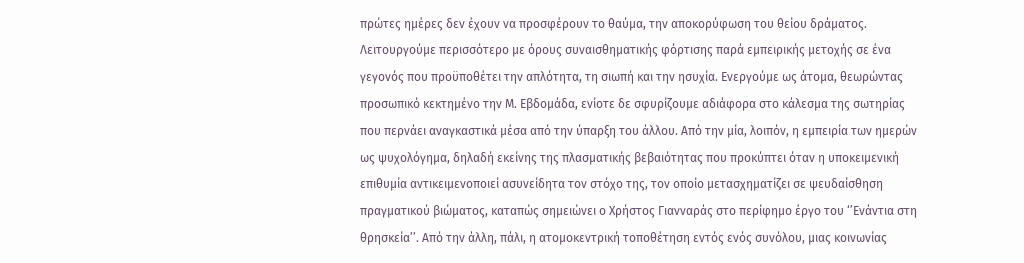πρώτες ημέρες δεν έχουν να προσφέρουν το θαύμα, την αποκορύφωση του θείου δράματος. Λειτουργούμε περισσότερο με όρους συναισθηματικής φόρτισης παρά εμπειρικής μετοχής σε ένα γεγονός που προϋποθέτει την απλότητα, τη σιωπή και την ησυχία. Ενεργούμε ως άτομα, θεωρώντας προσωπικό κεκτημένο την Μ. Εβδομάδα, ενίοτε δε σφυρίζουμε αδιάφορα στο κάλεσμα της σωτηρίας που περνάει αναγκαστικά μέσα από την ύπαρξη του άλλου. Από την μία, λοιπόν, η εμπειρία των ημερών ως ψυχολόγημα, δηλαδή εκείνης της πλασματικής βεβαιότητας που προκύπτει όταν η υποκειμενική επιθυμία αντικειμενοποιεί ασυνείδητα τον στόχο της, τον οποίο μετασχηματίζει σε ψευδαίσθηση πραγματικού βιώματος, καταπώς σημειώνει ο Χρήστος Γιανναράς στο περίφημο έργο του ‘’Ενάντια στη θρησκεία’’. Από την άλλη, πάλι, η ατομοκεντρική τοποθέτηση εντός ενός συνόλου, μιας κοινωνίας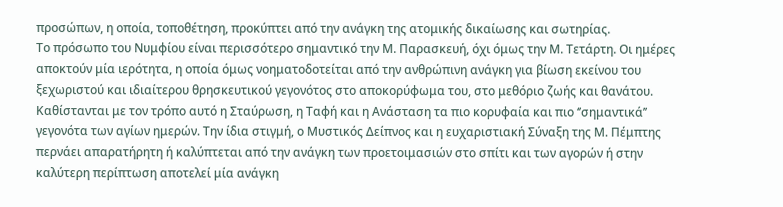προσώπων, η οποία, τοποθέτηση, προκύπτει από την ανάγκη της ατομικής δικαίωσης και σωτηρίας.
Το πρόσωπο του Νυμφίου είναι περισσότερο σημαντικό την Μ. Παρασκευή, όχι όμως την Μ. Τετάρτη. Οι ημέρες αποκτούν μία ιερότητα, η οποία όμως νοηματοδοτείται από την ανθρώπινη ανάγκη για βίωση εκείνου του ξεχωριστού και ιδιαίτερου θρησκευτικού γεγονότος στο αποκορύφωμα του, στο μεθόριο ζωής και θανάτου. Καθίστανται με τον τρόπο αυτό η Σταύρωση, η Ταφή και η Ανάσταση τα πιο κορυφαία και πιο ‘’σημαντικά’’ γεγονότα των αγίων ημερών. Την ίδια στιγμή, ο Μυστικός Δείπνος και η ευχαριστιακή Σύναξη της Μ. Πέμπτης περνάει απαρατήρητη ή καλύπτεται από την ανάγκη των προετοιμασιών στο σπίτι και των αγορών ή στην καλύτερη περίπτωση αποτελεί μία ανάγκη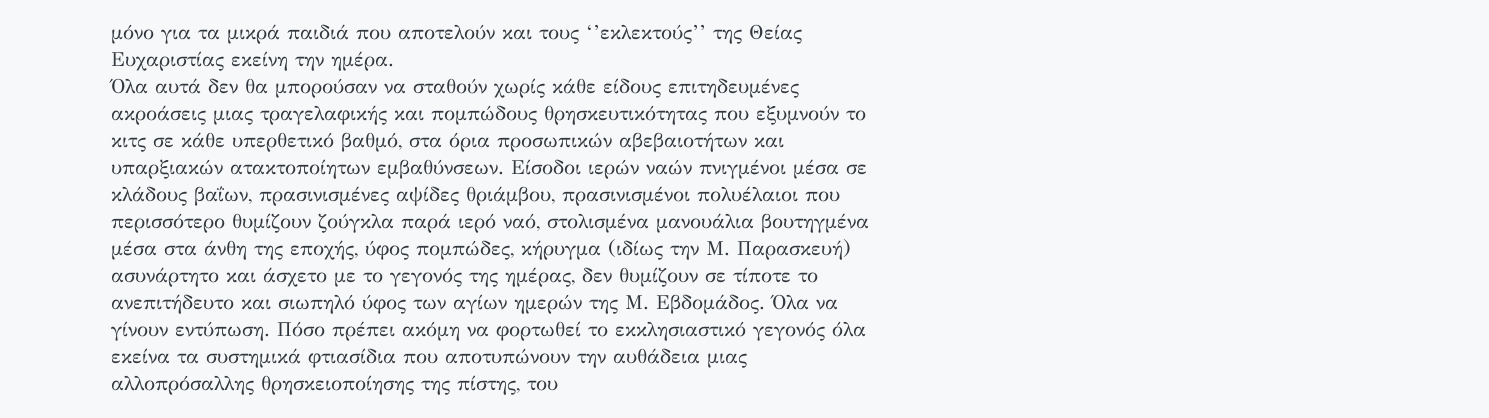μόνο για τα μικρά παιδιά που αποτελούν και τους ‘’εκλεκτούς’’ της Θείας Ευχαριστίας εκείνη την ημέρα.
Όλα αυτά δεν θα μπορούσαν να σταθούν χωρίς κάθε είδους επιτηδευμένες ακροάσεις μιας τραγελαφικής και πομπώδους θρησκευτικότητας που εξυμνούν το κιτς σε κάθε υπερθετικό βαθμό, στα όρια προσωπικών αβεβαιοτήτων και υπαρξιακών ατακτοποίητων εμβαθύνσεων. Είσοδοι ιερών ναών πνιγμένοι μέσα σε κλάδους βαΐων, πρασινισμένες αψίδες θριάμβου, πρασινισμένοι πολυέλαιοι που περισσότερο θυμίζουν ζούγκλα παρά ιερό ναό, στολισμένα μανουάλια βουτηγμένα μέσα στα άνθη της εποχής, ύφος πομπώδες, κήρυγμα (ιδίως την Μ. Παρασκευή) ασυνάρτητο και άσχετο με το γεγονός της ημέρας, δεν θυμίζουν σε τίποτε το ανεπιτήδευτο και σιωπηλό ύφος των αγίων ημερών της Μ. Εβδομάδος. Όλα να γίνουν εντύπωση. Πόσο πρέπει ακόμη να φορτωθεί το εκκλησιαστικό γεγονός όλα εκείνα τα συστημικά φτιασίδια που αποτυπώνουν την αυθάδεια μιας αλλοπρόσαλλης θρησκειοποίησης της πίστης, του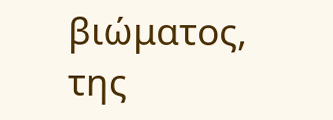βιώματος, της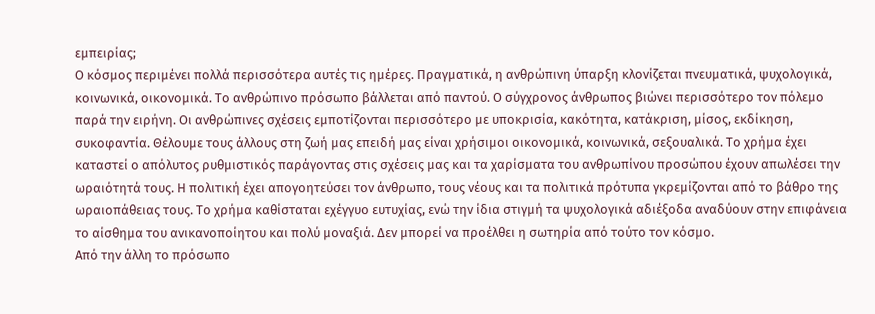εμπειρίας;
Ο κόσμος περιμένει πολλά περισσότερα αυτές τις ημέρες. Πραγματικά, η ανθρώπινη ύπαρξη κλονίζεται πνευματικά, ψυχολογικά, κοινωνικά, οικονομικά. Το ανθρώπινο πρόσωπο βάλλεται από παντού. Ο σύγχρονος άνθρωπος βιώνει περισσότερο τον πόλεμο παρά την ειρήνη. Οι ανθρώπινες σχέσεις εμποτίζονται περισσότερο με υποκρισία, κακότητα, κατάκριση, μίσος, εκδίκηση, συκοφαντία. Θέλουμε τους άλλους στη ζωή μας επειδή μας είναι χρήσιμοι οικονομικά, κοινωνικά, σεξουαλικά. Το χρήμα έχει καταστεί ο απόλυτος ρυθμιστικός παράγοντας στις σχέσεις μας και τα χαρίσματα του ανθρωπίνου προσώπου έχουν απωλέσει την ωραιότητά τους. Η πολιτική έχει απογοητεύσει τον άνθρωπο, τους νέους και τα πολιτικά πρότυπα γκρεμίζονται από το βάθρο της ωραιοπάθειας τους. Το χρήμα καθίσταται εχέγγυο ευτυχίας, ενώ την ίδια στιγμή τα ψυχολογικά αδιέξοδα αναδύουν στην επιφάνεια το αίσθημα του ανικανοποίητου και πολύ μοναξιά. Δεν μπορεί να προέλθει η σωτηρία από τούτο τον κόσμο.
Από την άλλη το πρόσωπο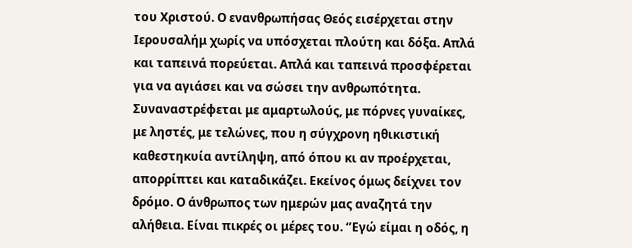του Χριστού. Ο ενανθρωπήσας Θεός εισέρχεται στην Ιερουσαλήμ χωρίς να υπόσχεται πλούτη και δόξα. Απλά και ταπεινά πορεύεται. Απλά και ταπεινά προσφέρεται για να αγιάσει και να σώσει την ανθρωπότητα. Συναναστρέφεται με αμαρτωλούς, με πόρνες γυναίκες, με ληστές, με τελώνες, που η σύγχρονη ηθικιστική καθεστηκυία αντίληψη, από όπου κι αν προέρχεται, απορρίπτει και καταδικάζει. Εκείνος όμως δείχνει τον δρόμο. Ο άνθρωπος των ημερών μας αναζητά την αλήθεια. Είναι πικρές οι μέρες του. ‘’Εγώ είμαι η οδός, η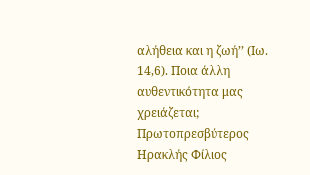αλήθεια και η ζωή’’ (Ιω. 14,6). Ποια άλλη αυθεντικότητα μας χρειάζεται;
Πρωτοπρεσβύτερος Ηρακλής Φίλιος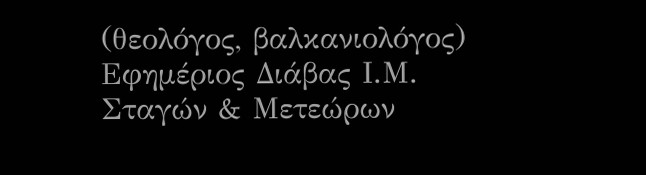(θεολόγος, βαλκανιολόγος)
Εφημέριος Διάβας Ι.Μ. Σταγών & Μετεώρων